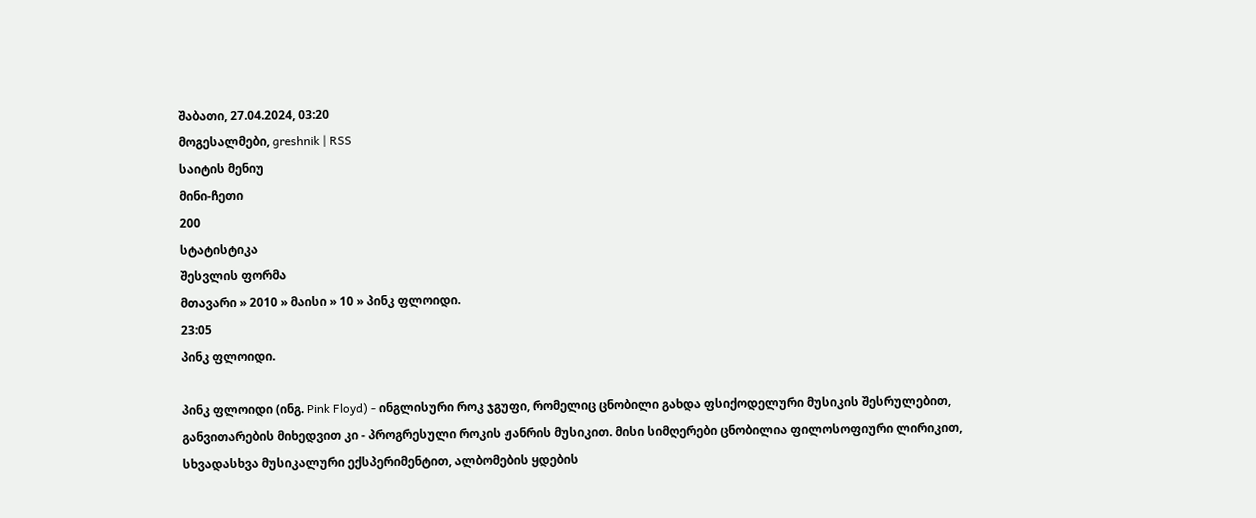შაბათი, 27.04.2024, 03:20
მოგესალმები, greshnik | RSS
საიტის მენიუ
მინი-ჩეთი
200
სტატისტიკა
შესვლის ფორმა
მთავარი » 2010 » მაისი » 10 » პინკ ფლოიდი.
23:05
პინკ ფლოიდი.

პინკ ფლოიდი (ინგ. Pink Floyd) - ინგლისური როკ ჯგუფი, რომელიც ცნობილი გახდა ფსიქოდელური მუსიკის შესრულებით, განვითარების მიხედვით კი - პროგრესული როკის ჟანრის მუსიკით. მისი სიმღერები ცნობილია ფილოსოფიური ლირიკით, სხვადასხვა მუსიკალური ექსპერიმენტით, ალბომების ყდების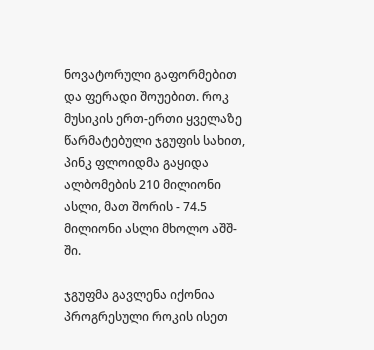ნოვატორული გაფორმებით და ფერადი შოუებით. როკ მუსიკის ერთ-ერთი ყველაზე წარმატებული ჯგუფის სახით, პინკ ფლოიდმა გაყიდა ალბომების 210 მილიონი ასლი, მათ შორის - 74.5 მილიონი ასლი მხოლო აშშ-ში.

ჯგუფმა გავლენა იქონია პროგრესული როკის ისეთ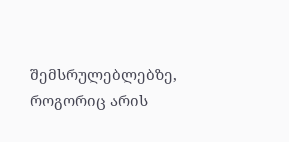შემსრულებლებზე, როგორიც არის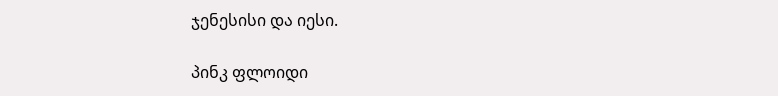ჯენესისი და იესი.

პინკ ფლოიდი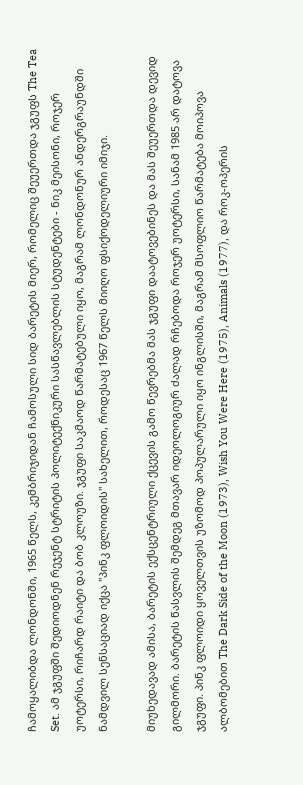ჩამოყალიბდა ლონდონში, 1965 წელს, კემბრიჯიდან ჩამოსული სიდ ბარეტის მიერ, რომელიც შეუერთდა ჯგუფს The Tea Set. ამ ჯგუფში შედიოდნენ რეჯენტ სტრიტის პოლიტექნიკური სასწავლებლის სტუდენტები - ნიკ მეისონი, როჯერ უოტერსი, რიჩარდ რაიტი და ბობ კლოუზი. ჯგუფი საკმაოდ წარმატებული იყო, მაგრამ ლონდონურ ანდერგრაუნდში ნამდვილ სენსაციად იქცა "პინკ ფლოიდის" სახელით, როდესაც 1967 წელს მიიღო ფსიქოდელიური იმიჯი.

მიუხედავად ამისა, ბარეტის ექსცენტრიული ქცევის გამო წევრებმა მას ჯგუფი დაატოვებინეს და მას შეუერთდა დევიდ გილმორი. ბარეტის წასვლის შემდეგ მთავარ იდეოლოგიურ ძალად რჩებოდა როჯერ უოტერსი, სანამ 1985 არ დატოვა ჯგუფი. პინკ ფლოიდი ყოველთვის უზომოდ პოპულარული იყო ინგლისში, მაგრამ მსოფლიო წარმატება მოიპოვა ალბომებით The Dark Side of the Moon (1973), Wish You Were Here (1975), Animals (1977), და როკ-ოპერის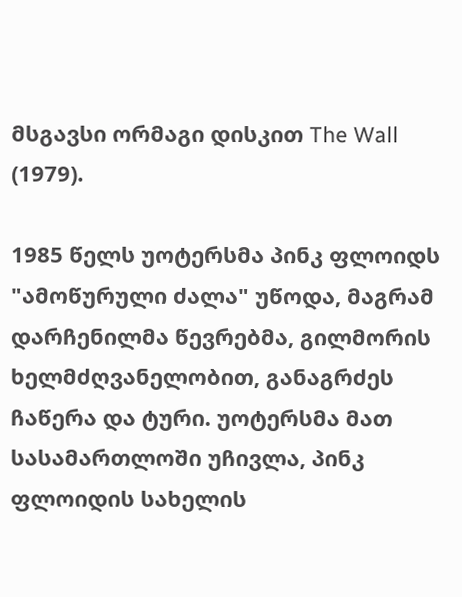მსგავსი ორმაგი დისკით The Wall (1979).

1985 წელს უოტერსმა პინკ ფლოიდს "ამოწურული ძალა" უწოდა, მაგრამ დარჩენილმა წევრებმა, გილმორის ხელმძღვანელობით, განაგრძეს ჩაწერა და ტური. უოტერსმა მათ სასამართლოში უჩივლა, პინკ ფლოიდის სახელის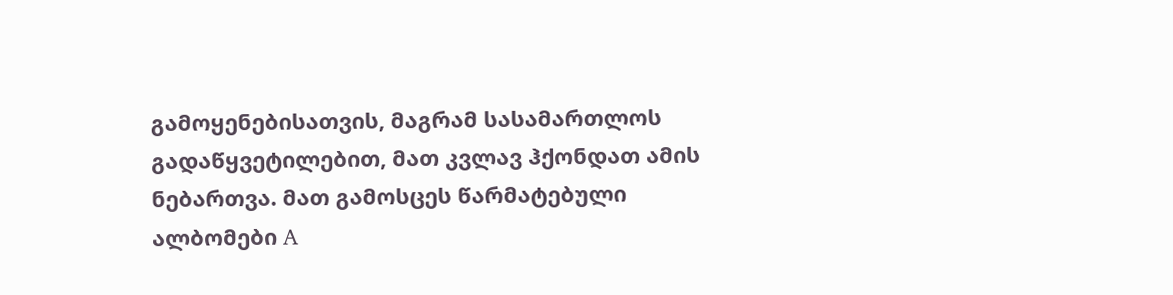გამოყენებისათვის, მაგრამ სასამართლოს გადაწყვეტილებით, მათ კვლავ ჰქონდათ ამის ნებართვა. მათ გამოსცეს წარმატებული ალბომები A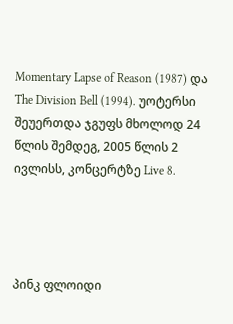Momentary Lapse of Reason (1987) და The Division Bell (1994). უოტერსი შეუერთდა ჯგუფს მხოლოდ 24 წლის შემდეგ, 2005 წლის 2 ივლისს, კონცერტზე Live 8.




პინკ ფლოიდი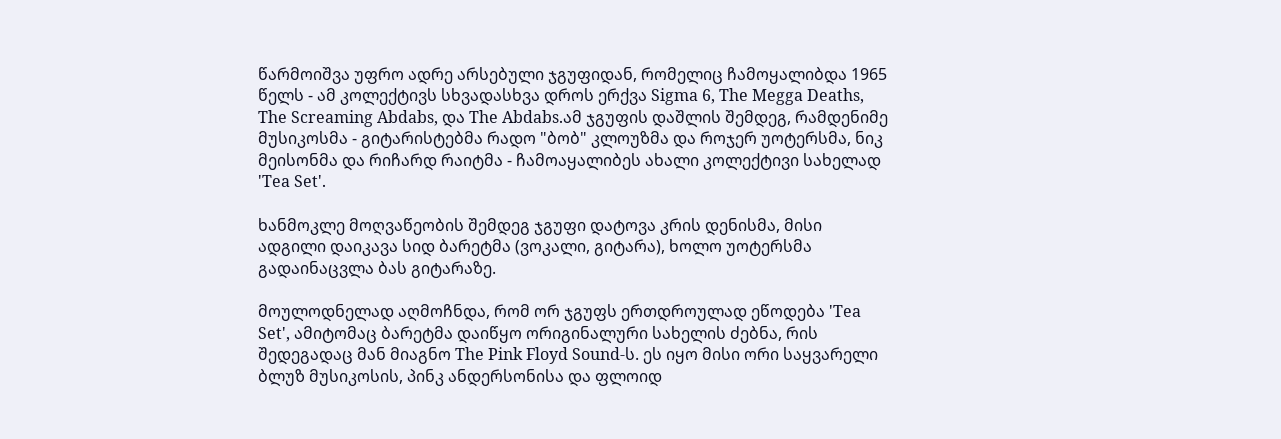წარმოიშვა უფრო ადრე არსებული ჯგუფიდან, რომელიც ჩამოყალიბდა 1965 წელს - ამ კოლექტივს სხვადასხვა დროს ერქვა Sigma 6, The Megga Deaths, The Screaming Abdabs, და The Abdabs.ამ ჯგუფის დაშლის შემდეგ, რამდენიმე მუსიკოსმა - გიტარისტებმა რადო "ბობ" კლოუზმა და როჯერ უოტერსმა, ნიკ მეისონმა და რიჩარდ რაიტმა - ჩამოაყალიბეს ახალი კოლექტივი სახელად 'Tea Set'.

ხანმოკლე მოღვაწეობის შემდეგ ჯგუფი დატოვა კრის დენისმა, მისი ადგილი დაიკავა სიდ ბარეტმა (ვოკალი, გიტარა), ხოლო უოტერსმა გადაინაცვლა ბას გიტარაზე.

მოულოდნელად აღმოჩნდა, რომ ორ ჯგუფს ერთდროულად ეწოდება 'Tea Set', ამიტომაც ბარეტმა დაიწყო ორიგინალური სახელის ძებნა, რის შედეგადაც მან მიაგნო The Pink Floyd Sound-ს. ეს იყო მისი ორი საყვარელი ბლუზ მუსიკოსის, პინკ ანდერსონისა და ფლოიდ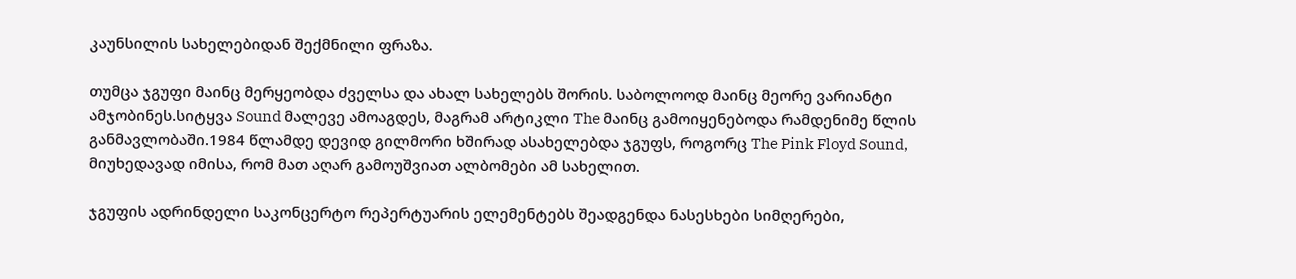კაუნსილის სახელებიდან შექმნილი ფრაზა.

თუმცა ჯგუფი მაინც მერყეობდა ძველსა და ახალ სახელებს შორის. საბოლოოდ მაინც მეორე ვარიანტი ამჯობინეს.სიტყვა Sound მალევე ამოაგდეს, მაგრამ არტიკლი The მაინც გამოიყენებოდა რამდენიმე წლის განმავლობაში.1984 წლამდე დევიდ გილმორი ხშირად ასახელებდა ჯგუფს, როგორც The Pink Floyd Sound, მიუხედავად იმისა, რომ მათ აღარ გამოუშვიათ ალბომები ამ სახელით.

ჯგუფის ადრინდელი საკონცერტო რეპერტუარის ელემენტებს შეადგენდა ნასესხები სიმღერები,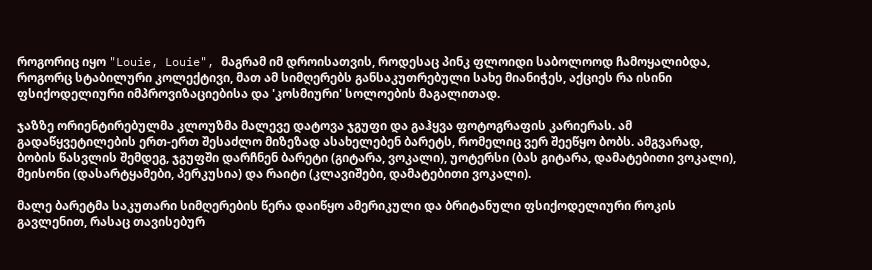როგორიც იყო "Louie, Louie", მაგრამ იმ დროისათვის, როდესაც პინკ ფლოიდი საბოლოოდ ჩამოყალიბდა, როგორც სტაბილური კოლექტივი, მათ ამ სიმღერებს განსაკუთრებული სახე მიანიჭეს, აქციეს რა ისინი ფსიქოდელიური იმპროვიზაციებისა და 'კოსმიური' სოლოების მაგალითად.

ჯაზზე ორიენტირებულმა კლოუზმა მალევე დატოვა ჯგუფი და გაჰყვა ფოტოგრაფის კარიერას. ამ გადაწყვეტილების ერთ-ერთ შესაძლო მიზეზად ასახელებენ ბარეტს, რომელიც ვერ შეეწყო ბობს. ამგვარად, ბობის წასვლის შემდეგ, ჯგუფში დარჩნენ ბარეტი (გიტარა, ვოკალი), უოტერსი (ბას გიტარა, დამატებითი ვოკალი), მეისონი (დასარტყამები, პერკუსია) და რაიტი (კლავიშები, დამატებითი ვოკალი).

მალე ბარეტმა საკუთარი სიმღერების წერა დაიწყო ამერიკული და ბრიტანული ფსიქოდელიური როკის გავლენით, რასაც თავისებურ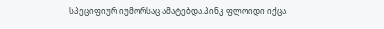სპეციფიურ იუმორსაც ამატებდა.პინკ ფლოიდი იქცა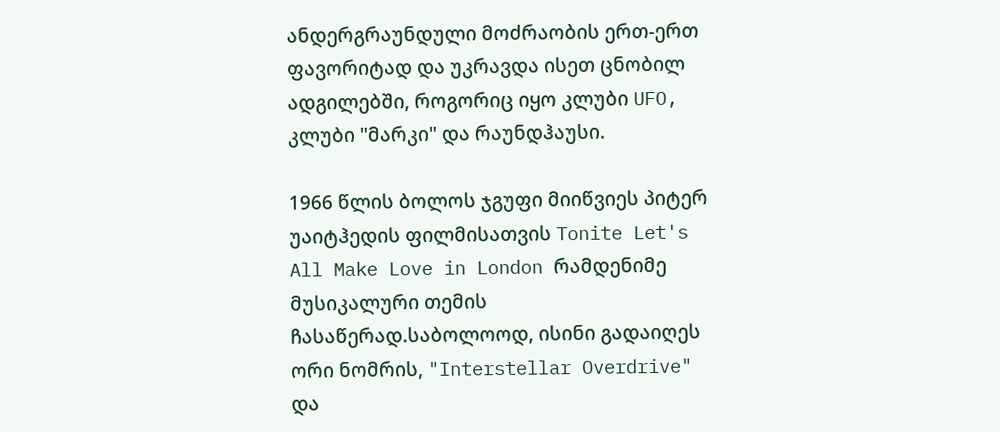ანდერგრაუნდული მოძრაობის ერთ-ერთ ფავორიტად და უკრავდა ისეთ ცნობილ ადგილებში, როგორიც იყო კლუბი UFO, კლუბი "მარკი" და რაუნდჰაუსი.

1966 წლის ბოლოს ჯგუფი მიიწვიეს პიტერ უაიტჰედის ფილმისათვის Tonite Let's All Make Love in London რამდენიმე მუსიკალური თემის ჩასაწერად.საბოლოოდ, ისინი გადაიღეს ორი ნომრის, "Interstellar Overdrive" და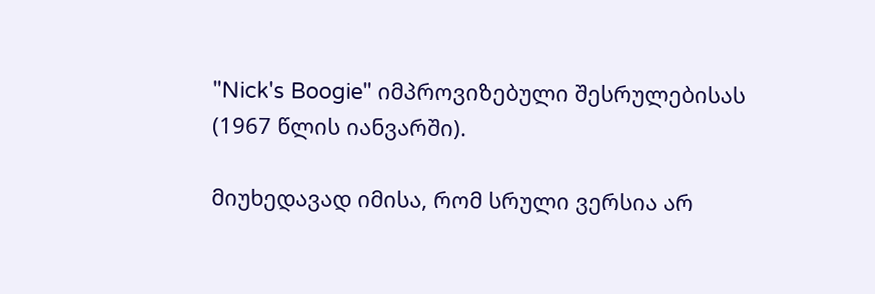"Nick's Boogie" იმპროვიზებული შესრულებისას (1967 წლის იანვარში).

მიუხედავად იმისა, რომ სრული ვერსია არ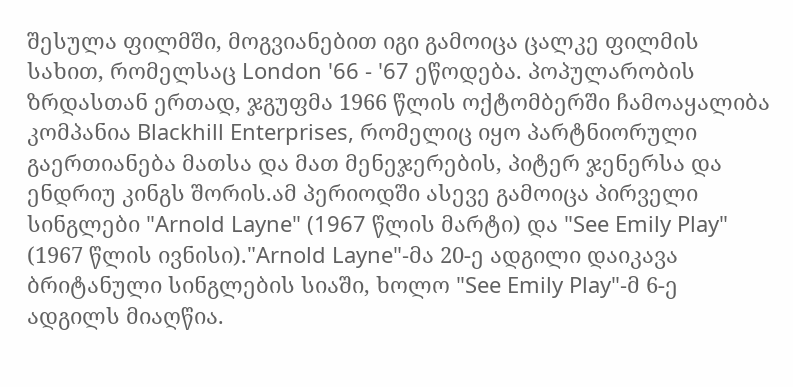შესულა ფილმში, მოგვიანებით იგი გამოიცა ცალკე ფილმის სახით, რომელსაც London '66 - '67 ეწოდება. პოპულარობის ზრდასთან ერთად, ჯგუფმა 1966 წლის ოქტომბერში ჩამოაყალიბა კომპანია Blackhill Enterprises, რომელიც იყო პარტნიორული გაერთიანება მათსა და მათ მენეჯერების, პიტერ ჯენერსა და ენდრიუ კინგს შორის.ამ პერიოდში ასევე გამოიცა პირველი სინგლები "Arnold Layne" (1967 წლის მარტი) და "See Emily Play" (1967 წლის ივნისი)."Arnold Layne"-მა 20-ე ადგილი დაიკავა ბრიტანული სინგლების სიაში, ხოლო "See Emily Play"-მ 6-ე ადგილს მიაღწია.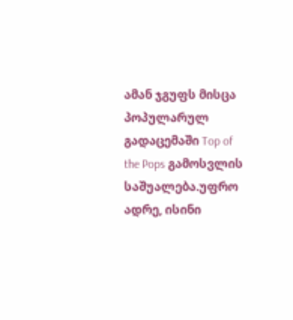ამან ჯგუფს მისცა პოპულარულ გადაცემაში Top of the Pops გამოსვლის საშუალება.უფრო ადრე, ისინი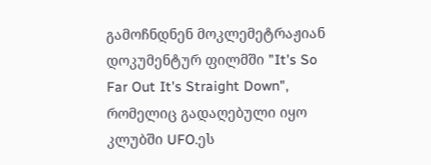გამოჩნდნენ მოკლემეტრაჟიან დოკუმენტურ ფილმში "It's So Far Out It's Straight Down", რომელიც გადაღებული იყო კლუბში UFO.ეს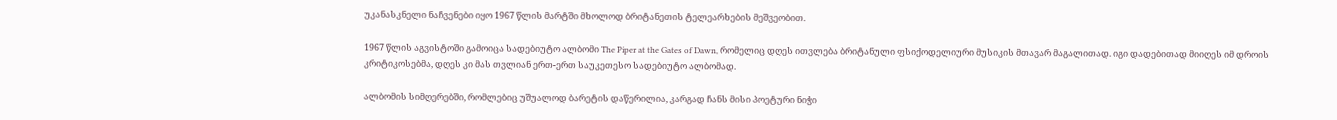უკანასკნელი ნაჩვენები იყო 1967 წლის მარტში მხოლოდ ბრიტანეთის ტელეარხების მეშვეობით.

1967 წლის აგვისტოში გამოიცა სადებიუტო ალბომი The Piper at the Gates of Dawn, რომელიც დღეს ითვლება ბრიტანული ფსიქოდელიური მუსიკის მთავარ მაგალითად. იგი დადებითად მიიღეს იმ დროის კრიტიკოსებმა, დღეს კი მას თვლიან ერთ-ერთ საუკეთესო სადებიუტო ალბომად.

ალბომის სიმღერებში, რომლებიც უშუალოდ ბარეტის დაწერილია, კარგად ჩანს მისი პოეტური ნიჭი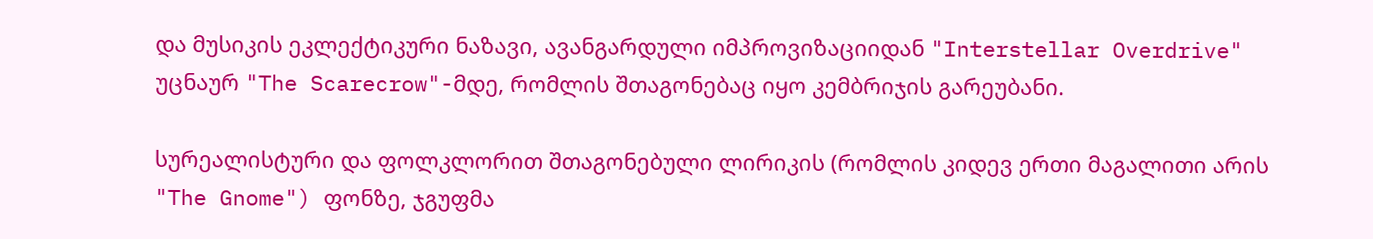და მუსიკის ეკლექტიკური ნაზავი, ავანგარდული იმპროვიზაციიდან "Interstellar Overdrive" უცნაურ "The Scarecrow"-მდე, რომლის შთაგონებაც იყო კემბრიჯის გარეუბანი.

სურეალისტური და ფოლკლორით შთაგონებული ლირიკის (რომლის კიდევ ერთი მაგალითი არის "The Gnome") ფონზე, ჯგუფმა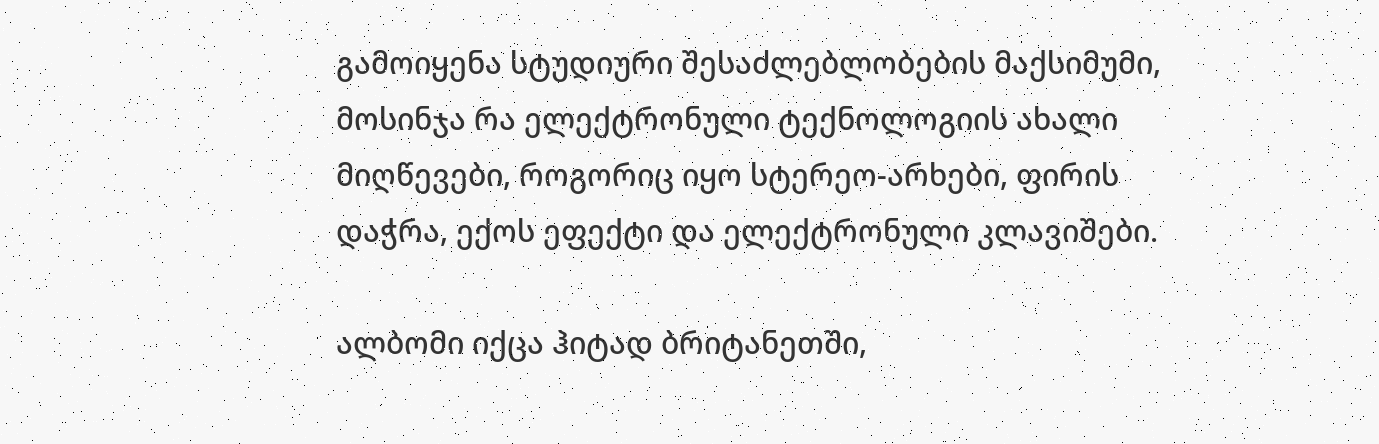გამოიყენა სტუდიური შესაძლებლობების მაქსიმუმი, მოსინჯა რა ელექტრონული ტექნოლოგიის ახალი მიღწევები, როგორიც იყო სტერეო-არხები, ფირის დაჭრა, ექოს ეფექტი და ელექტრონული კლავიშები.

ალბომი იქცა ჰიტად ბრიტანეთში,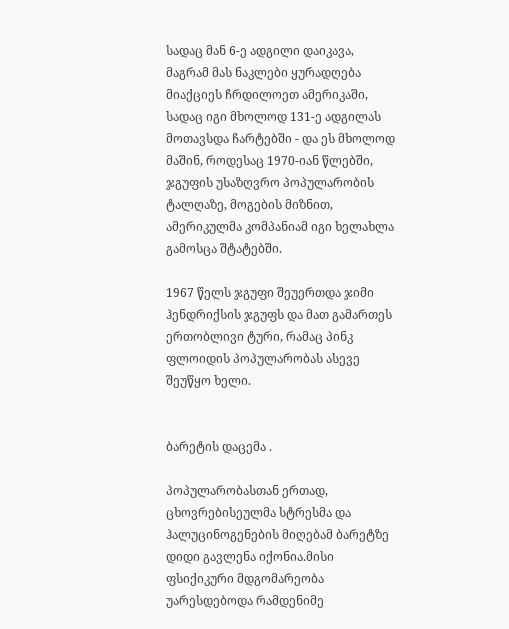სადაც მან 6-ე ადგილი დაიკავა, მაგრამ მას ნაკლები ყურადღება მიაქციეს ჩრდილოეთ ამერიკაში, სადაც იგი მხოლოდ 131-ე ადგილას მოთავსდა ჩარტებში - და ეს მხოლოდ მაშინ, როდესაც 1970-იან წლებში, ჯგუფის უსაზღვრო პოპულარობის ტალღაზე, მოგების მიზნით, ამერიკულმა კომპანიამ იგი ხელახლა გამოსცა შტატებში.

1967 წელს ჯგუფი შეუერთდა ჯიმი ჰენდრიქსის ჯგუფს და მათ გამართეს ერთობლივი ტური, რამაც პინკ ფლოიდის პოპულარობას ასევე შეუწყო ხელი.


ბარეტის დაცემა .

პოპულარობასთან ერთად, ცხოვრებისეულმა სტრესმა და ჰალუცინოგენების მიღებამ ბარეტზე დიდი გავლენა იქონია.მისი ფსიქიკური მდგომარეობა უარესდებოდა რამდენიმე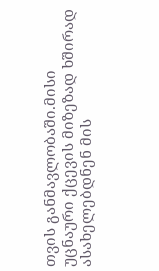თვის განმავლობაში.მისი უცნაური ქცევის მიზეზად ხშირად ასახელებდნენ მის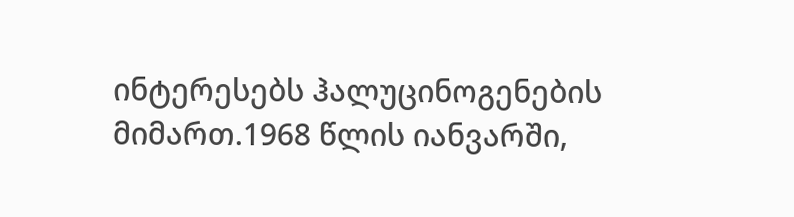ინტერესებს ჰალუცინოგენების მიმართ.1968 წლის იანვარში,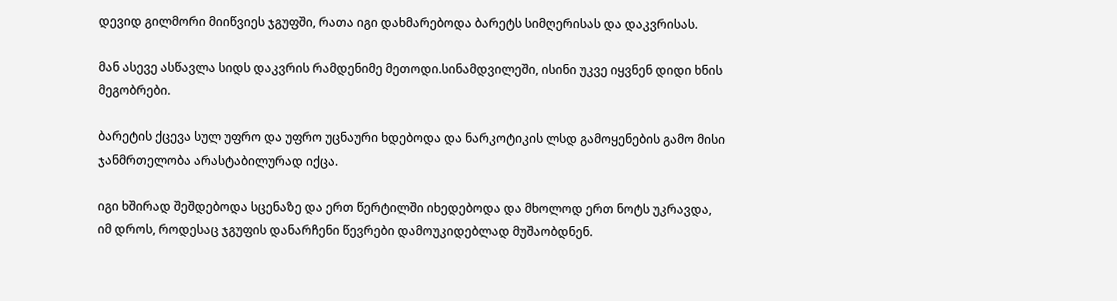დევიდ გილმორი მიიწვიეს ჯგუფში, რათა იგი დახმარებოდა ბარეტს სიმღერისას და დაკვრისას.

მან ასევე ასწავლა სიდს დაკვრის რამდენიმე მეთოდი.სინამდვილეში, ისინი უკვე იყვნენ დიდი ხნის მეგობრები.

ბარეტის ქცევა სულ უფრო და უფრო უცნაური ხდებოდა და ნარკოტიკის ლსდ გამოყენების გამო მისი ჯანმრთელობა არასტაბილურად იქცა.

იგი ხშირად შეშდებოდა სცენაზე და ერთ წერტილში იხედებოდა და მხოლოდ ერთ ნოტს უკრავდა, იმ დროს, როდესაც ჯგუფის დანარჩენი წევრები დამოუკიდებლად მუშაობდნენ.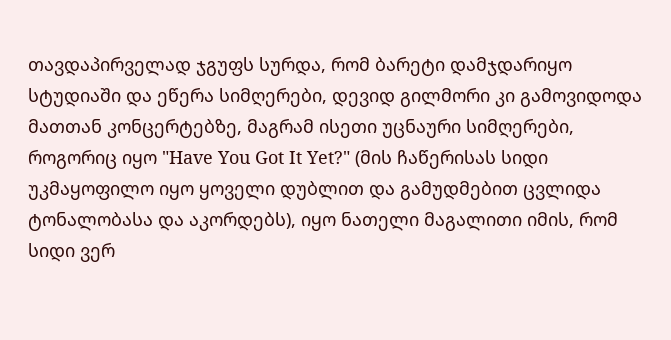თავდაპირველად ჯგუფს სურდა, რომ ბარეტი დამჯდარიყო სტუდიაში და ეწერა სიმღერები, დევიდ გილმორი კი გამოვიდოდა მათთან კონცერტებზე, მაგრამ ისეთი უცნაური სიმღერები, როგორიც იყო "Have You Got It Yet?" (მის ჩაწერისას სიდი უკმაყოფილო იყო ყოველი დუბლით და გამუდმებით ცვლიდა ტონალობასა და აკორდებს), იყო ნათელი მაგალითი იმის, რომ სიდი ვერ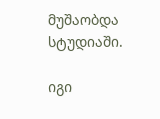მუშაობდა სტუდიაში.

იგი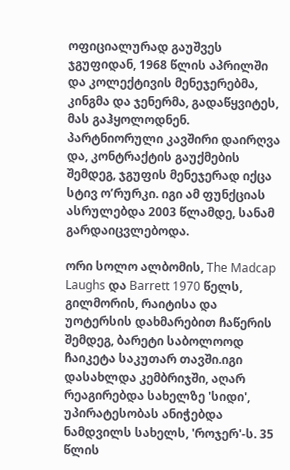ოფიციალურად გაუშვეს ჯგუფიდან, 1968 წლის აპრილში და კოლექტივის მენეჯერებმა, კინგმა და ჯენერმა, გადაწყვიტეს, მას გაჰყოლოდნენ. პარტნიორული კავშირი დაირღვა და, კონტრაქტის გაუქმების შემდეგ, ჯგუფის მენეჯერად იქცა სტივ ო’რურკი. იგი ამ ფუნქციას ასრულებდა 2003 წლამდე, სანამ გარდაიცვლებოდა.

ორი სოლო ალბომის, The Madcap Laughs და Barrett 1970 წელს, გილმორის, რაიტისა და უოტერსის დახმარებით ჩაწერის შემდეგ, ბარეტი საბოლოოდ ჩაიკეტა საკუთარ თავში.იგი დასახლდა კემბრიჯში, აღარ რეაგირებდა სახელზე 'სიდი', უპირატესობას ანიჭებდა ნამდვილს სახელს, 'როჯერ'-ს. 35 წლის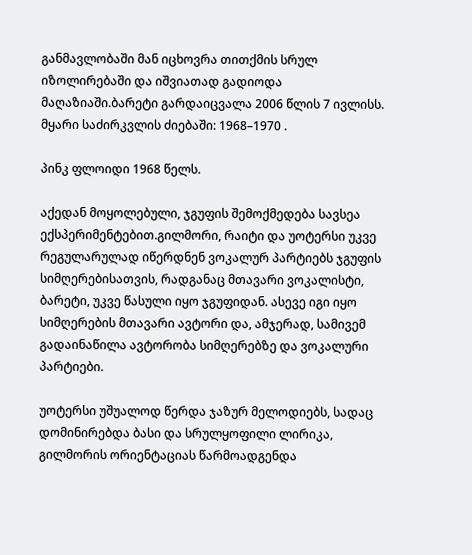განმავლობაში მან იცხოვრა თითქმის სრულ იზოლირებაში და იშვიათად გადიოდა მაღაზიაში.ბარეტი გარდაიცვალა 2006 წლის 7 ივლისს.
მყარი საძირკვლის ძიებაში: 1968–1970 .

პინკ ფლოიდი 1968 წელს.

აქედან მოყოლებული, ჯგუფის შემოქმედება სავსეა ექსპერიმენტებით.გილმორი, რაიტი და უოტერსი უკვე რეგულარულად იწერდნენ ვოკალურ პარტიებს ჯგუფის სიმღერებისათვის, რადგანაც მთავარი ვოკალისტი, ბარეტი, უკვე წასული იყო ჯგუფიდან. ასევე იგი იყო სიმღერების მთავარი ავტორი და, ამჯერად, სამივემ გადაინაწილა ავტორობა სიმღერებზე და ვოკალური პარტიები.

უოტერსი უშუალოდ წერდა ჯაზურ მელოდიებს, სადაც დომინირებდა ბასი და სრულყოფილი ლირიკა, გილმორის ორიენტაციას წარმოადგენდა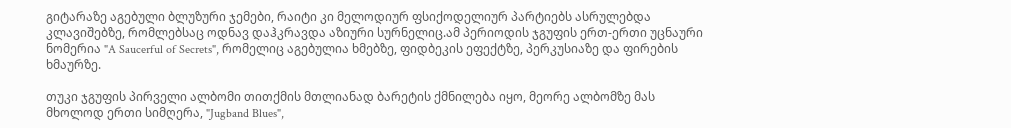გიტარაზე აგებული ბლუზური ჯემები, რაიტი კი მელოდიურ ფსიქოდელიურ პარტიებს ასრულებდა კლავიშებზე, რომლებსაც ოდნავ დაჰკრავდა აზიური სურნელიც.ამ პერიოდის ჯგუფის ერთ-ერთი უცნაური ნომერია "A Saucerful of Secrets", რომელიც აგებულია ხმებზე, ფიდბეკის ეფექტზე, პერკუსიაზე და ფირების ხმაურზე.

თუკი ჯგუფის პირველი ალბომი თითქმის მთლიანად ბარეტის ქმნილება იყო, მეორე ალბომზე მას მხოლოდ ერთი სიმღერა, "Jugband Blues",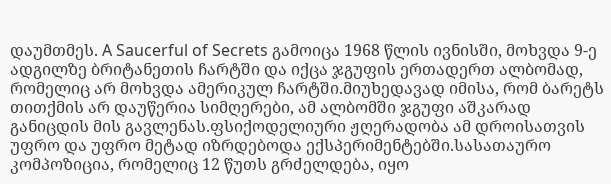დაუმთმეს. A Saucerful of Secrets გამოიცა 1968 წლის ივნისში, მოხვდა 9-ე ადგილზე ბრიტანეთის ჩარტში და იქცა ჯგუფის ერთადერთ ალბომად, რომელიც არ მოხვდა ამერიკულ ჩარტში.მიუხედავად იმისა, რომ ბარეტს თითქმის არ დაუწერია სიმღერები, ამ ალბომში ჯგუფი აშკარად განიცდის მის გავლენას.ფსიქოდელიური ჟღერადობა ამ დროისათვის უფრო და უფრო მეტად იზრდებოდა ექსპერიმენტებში.სასათაურო კომპოზიცია, რომელიც 12 წუთს გრძელდება, იყო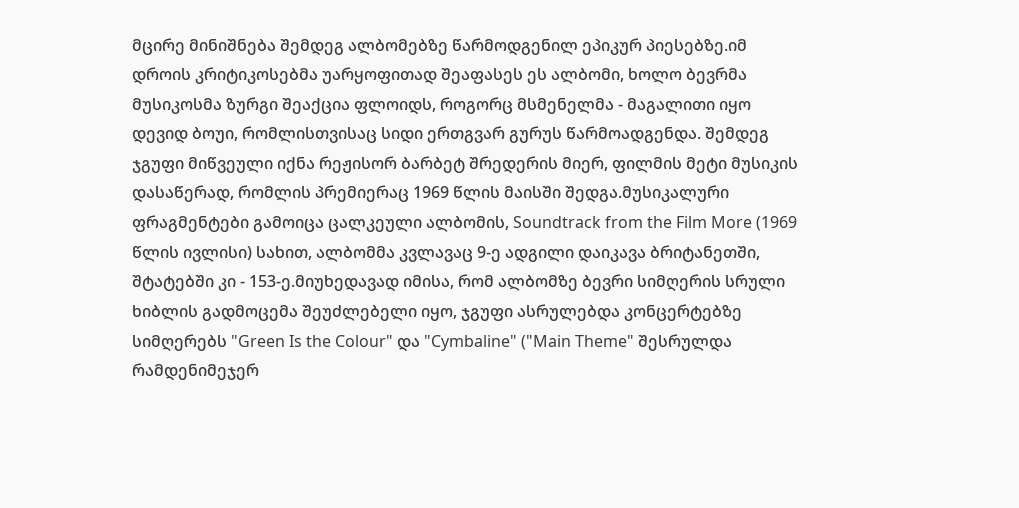მცირე მინიშნება შემდეგ ალბომებზე წარმოდგენილ ეპიკურ პიესებზე.იმ დროის კრიტიკოსებმა უარყოფითად შეაფასეს ეს ალბომი, ხოლო ბევრმა მუსიკოსმა ზურგი შეაქცია ფლოიდს, როგორც მსმენელმა - მაგალითი იყო დევიდ ბოუი, რომლისთვისაც სიდი ერთგვარ გურუს წარმოადგენდა. შემდეგ ჯგუფი მიწვეული იქნა რეჟისორ ბარბეტ შრედერის მიერ, ფილმის მეტი მუსიკის დასაწერად, რომლის პრემიერაც 1969 წლის მაისში შედგა.მუსიკალური ფრაგმენტები გამოიცა ცალკეული ალბომის, Soundtrack from the Film More (1969 წლის ივლისი) სახით, ალბომმა კვლავაც 9-ე ადგილი დაიკავა ბრიტანეთში, შტატებში კი - 153-ე.მიუხედავად იმისა, რომ ალბომზე ბევრი სიმღერის სრული ხიბლის გადმოცემა შეუძლებელი იყო, ჯგუფი ასრულებდა კონცერტებზე სიმღერებს "Green Is the Colour" და "Cymbaline" ("Main Theme" შესრულდა რამდენიმეჯერ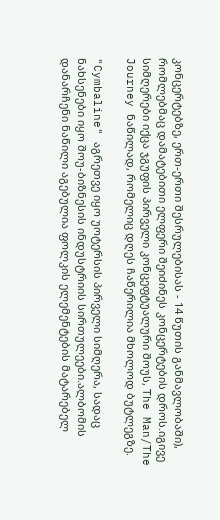კონცერტებზე, ერთ-ერთი შესრულებისას - 14 წუთის განმავლობაში), რომლებმაც დამატებითი ელფერი შეიძინეს კონცერტების დროს.იგივე სიმღერები იქცა ჯგუფის პირველი კონცეფტუალური შოუს, The Man/The Journey ნაწილად, რომელიც დღეს ჩაწერილია მხოლოდ ბუტლეგზე.

"Cymbaline" აგრეთვე იყო უოტერსის პირველი სიმღერა, სადაც ნახსენები იყო შოუ-ბიზნესის ინდუსტრიის სირთულეები.ალბომის დანარჩენი ნაწილი აგებულია ფოლკის ელემენტების მატარებელ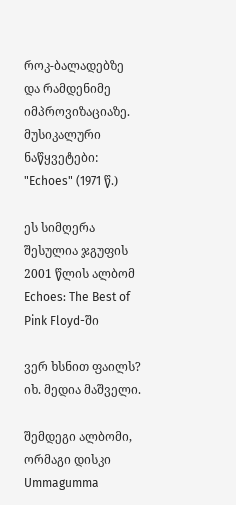როკ-ბალადებზე და რამდენიმე იმპროვიზაციაზე.
მუსიკალური ნაწყვეტები:
"Echoes" (1971 წ.)

ეს სიმღერა შესულია ჯგუფის 2001 წლის ალბომ Echoes: The Best of Pink Floyd-ში

ვერ ხსნით ფაილს? იხ. მედია მაშველი.

შემდეგი ალბომი, ორმაგი დისკი Ummagumma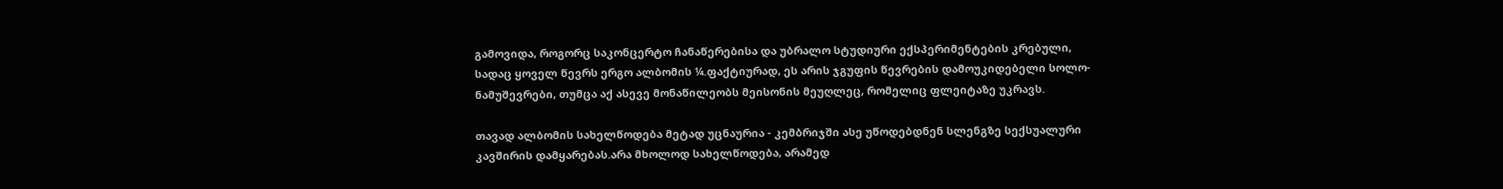გამოვიდა, როგორც საკონცერტო ჩანაწერებისა და უბრალო სტუდიური ექსპერიმენტების კრებული, სადაც ყოველ წევრს ერგო ალბომის ¼.ფაქტიურად, ეს არის ჯგუფის წევრების დამოუკიდებელი სოლო-ნამუშევრები, თუმცა აქ ასევე მონაწილეობს მეისონის მეუღლეც, რომელიც ფლეიტაზე უკრავს.

თავად ალბომის სახელწოდება მეტად უცნაურია - კემბრიჯში ასე უწოდებდნენ სლენგზე სექსუალური კავშირის დამყარებას.არა მხოლოდ სახელწოდება, არამედ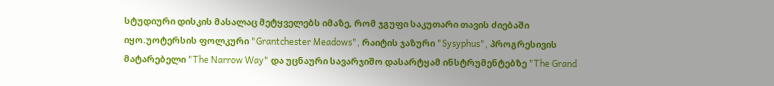სტუდიური დისკის მასალაც მეტყველებს იმაზე, რომ ჯგუფი საკუთარი თავის ძიებაში იყო.უოტერსის ფოლკური "Grantchester Meadows", რაიტის ჯაზური "Sysyphus", პროგრესივის მატარებელი "The Narrow Way" და უცნაური სავარჯიშო დასარტყამ ინსტრუმენტებზე "The Grand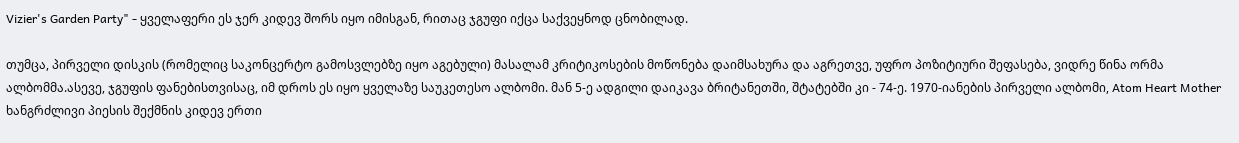Vizier's Garden Party" - ყველაფერი ეს ჯერ კიდევ შორს იყო იმისგან, რითაც ჯგუფი იქცა საქვეყნოდ ცნობილად.

თუმცა, პირველი დისკის (რომელიც საკონცერტო გამოსვლებზე იყო აგებული) მასალამ კრიტიკოსების მოწონება დაიმსახურა და აგრეთვე, უფრო პოზიტიური შეფასება, ვიდრე წინა ორმა ალბომმა.ასევე, ჯგუფის ფანებისთვისაც, იმ დროს ეს იყო ყველაზე საუკეთესო ალბომი. მან 5-ე ადგილი დაიკავა ბრიტანეთში, შტატებში კი - 74-ე. 1970-იანების პირველი ალბომი, Atom Heart Mother ხანგრძლივი პიესის შექმნის კიდევ ერთი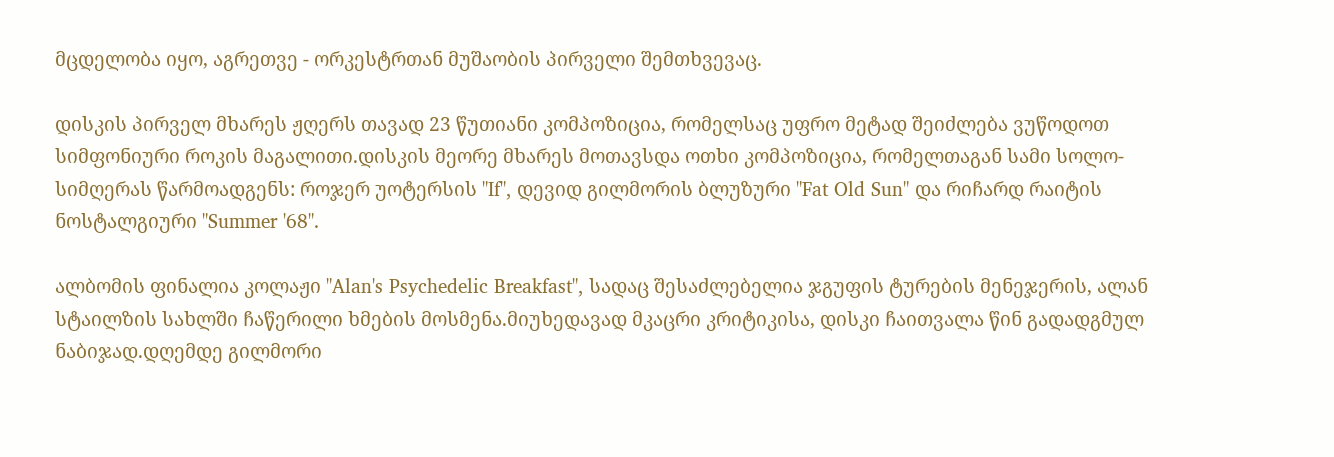მცდელობა იყო, აგრეთვე - ორკესტრთან მუშაობის პირველი შემთხვევაც.

დისკის პირველ მხარეს ჟღერს თავად 23 წუთიანი კომპოზიცია, რომელსაც უფრო მეტად შეიძლება ვუწოდოთ სიმფონიური როკის მაგალითი.დისკის მეორე მხარეს მოთავსდა ოთხი კომპოზიცია, რომელთაგან სამი სოლო-სიმღერას წარმოადგენს: როჯერ უოტერსის "If", დევიდ გილმორის ბლუზური "Fat Old Sun" და რიჩარდ რაიტის ნოსტალგიური "Summer '68".

ალბომის ფინალია კოლაჟი "Alan's Psychedelic Breakfast", სადაც შესაძლებელია ჯგუფის ტურების მენეჯერის, ალან სტაილზის სახლში ჩაწერილი ხმების მოსმენა.მიუხედავად მკაცრი კრიტიკისა, დისკი ჩაითვალა წინ გადადგმულ ნაბიჯად.დღემდე გილმორი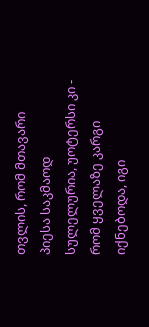თვლის, რომ მთავარი პიესა საკმაოდ სულელურია, უოტერსი კი - რომ ყველაზე კარგი იქნებოდა, იგი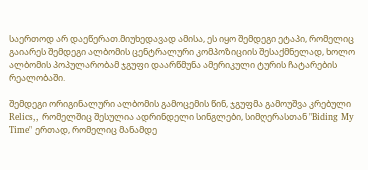საერთოდ არ დაეწერათ.მიუხედავად ამისა, ეს იყო შემდეგი ეტაპი, რომელიც გაიარეს შემდეგი ალბომის ცენტრალური კომპოზიციის შესაქმნელად, ხოლო ალბომის პოპულარობამ ჯგუფი დაარწმუნა ამერიკული ტურის ჩატარების რეალობაში.

შემდეგი ორიგინალური ალბომის გამოცემის წინ, ჯგუფმა გამოუშვა კრებული Relics,, რომელშიც შესულია ადრინდელი სინგლები, სიმღერასთან "Biding My Time" ერთად, რომელიც მანამდე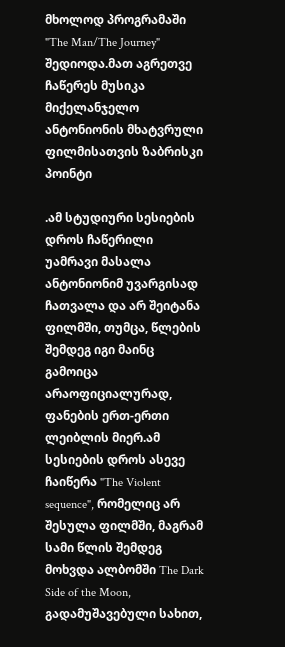მხოლოდ პროგრამაში "The Man/The Journey" შედიოდა.მათ აგრეთვე ჩაწერეს მუსიკა მიქელანჯელო ანტონიონის მხატვრული ფილმისათვის ზაბრისკი პოინტი

.ამ სტუდიური სესიების დროს ჩაწერილი უამრავი მასალა ანტონიონიმ უვარგისად ჩათვალა და არ შეიტანა ფილმში, თუმცა, წლების შემდეგ იგი მაინც გამოიცა არაოფიციალურად, ფანების ერთ-ერთი ლეიბლის მიერ.ამ სესიების დროს ასევე ჩაიწერა "The Violent sequence", რომელიც არ შესულა ფილმში, მაგრამ სამი წლის შემდეგ მოხვდა ალბომში The Dark Side of the Moon, გადამუშავებული სახით,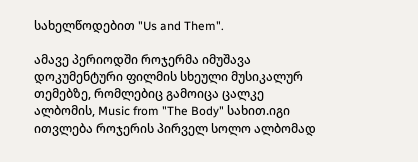სახელწოდებით "Us and Them".

ამავე პერიოდში როჯერმა იმუშავა დოკუმენტური ფილმის სხეული მუსიკალურ თემებზე, რომლებიც გამოიცა ცალკე ალბომის, Music from "The Body" სახით.იგი ითვლება როჯერის პირველ სოლო ალბომად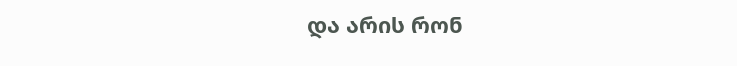და არის რონ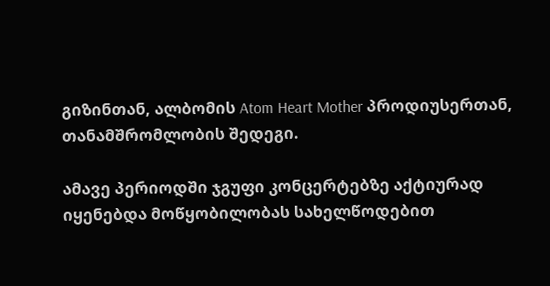გიზინთან, ალბომის Atom Heart Mother პროდიუსერთან, თანამშრომლობის შედეგი.

ამავე პერიოდში ჯგუფი კონცერტებზე აქტიურად იყენებდა მოწყობილობას სახელწოდებით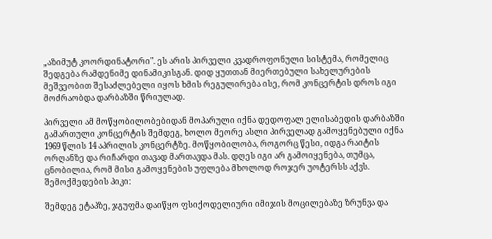„აზიმუტ კოორდინატორი". ეს არის პირველი კვადროფონული სისტემა, რომელიც შედგება რამდენიმე დინამიკისგან. დიდ ყუთთან მიერთებული სახელურების მეშვეობით შესაძლებელი იყოს ხმის რეგულირება ისე, რომ კონცერტის დროს იგი მოძრაობდა დარბაზში წრიულად.

პირველი ამ მოწყობილობებიდან მოპარული იქნა დედოფალ ელისაბედის დარბაზში გამართული კონცერტის შემდეგ, ხოლო მეორე ასლი პირველად გამოყენებული იქნა 1969 წლის 14 აპრილის კონცერტზე. მოწყობილობა, როგორც წესი, იდგა რაიტის ორღანზე და რიჩარდი თავად მართავდა მას. დღეს იგი არ გამოიყენება, თუმცა, ცნობილია, რომ მისი გამოყენების უფლება მხოლოდ როჯერ უოტერსს აქვს.
შემოქმედების პიკი:

შემდეგ ეტაპზე, ჯგუფმა დაიწყო ფსიქოდელიური იმიჯის მოცილებაზე ზრუნვა და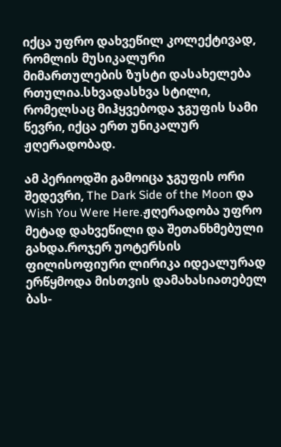იქცა უფრო დახვეწილ კოლექტივად, რომლის მუსიკალური მიმართულების ზუსტი დასახელება რთულია.სხვადასხვა სტილი, რომელსაც მიჰყვებოდა ჯგუფის სამი წევრი, იქცა ერთ უნიკალურ ჟღერადობად.

ამ პერიოდში გამოიცა ჯგუფის ორი შედევრი, The Dark Side of the Moon და Wish You Were Here.ჟღერადობა უფრო მეტად დახვეწილი და შეთანხმებული გახდა.როჯერ უოტერსის ფილისოფიური ლირიკა იდეალურად ერწყმოდა მისთვის დამახასიათებელ ბას-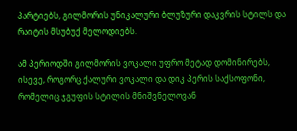პარტიებს, გილმორის უნიკალური ბლუზური დაკვრის სტილს და რაიტის მსუბუქ მელოდიებს.

ამ პერიოდში გილმორის ვოკალი უფრო მეტად დომინირებს, ისევე, როგორც ქალური ვოკალი და დიკ პერის საქსოფონი, რომელიც ჯგუფის სტილის მნიშვნელოვან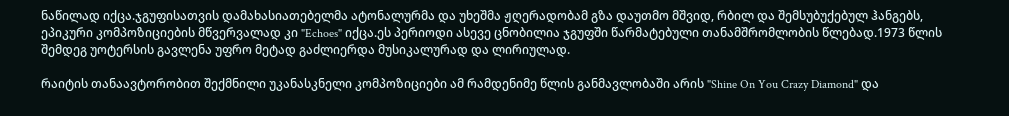ნაწილად იქცა.ჯგუფისათვის დამახასიათებელმა ატონალურმა და უხეშმა ჟღერადობამ გზა დაუთმო მშვიდ, რბილ და შემსუბუქებულ ჰანგებს, ეპიკური კომპოზიციების მწვერვალად კი "Echoes" იქცა.ეს პერიოდი ასევე ცნობილია ჯგუფში წარმატებული თანამშრომლობის წლებად.1973 წლის შემდეგ უოტერსის გავლენა უფრო მეტად გაძლიერდა მუსიკალურად და ლირიულად.

რაიტის თანაავტორობით შექმნილი უკანასკნელი კომპოზიციები ამ რამდენიმე წლის განმავლობაში არის "Shine On You Crazy Diamond" და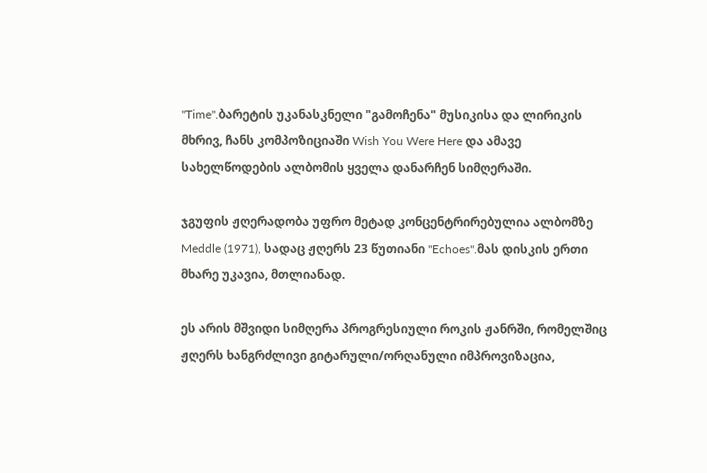"Time".ბარეტის უკანასკნელი "გამოჩენა" მუსიკისა და ლირიკის მხრივ, ჩანს კომპოზიციაში Wish You Were Here და ამავე სახელწოდების ალბომის ყველა დანარჩენ სიმღერაში.

ჯგუფის ჟღერადობა უფრო მეტად კონცენტრირებულია ალბომზე Meddle (1971), სადაც ჟღერს 23 წუთიანი "Echoes".მას დისკის ერთი მხარე უკავია, მთლიანად.

ეს არის მშვიდი სიმღერა პროგრესიული როკის ჟანრში, რომელშიც ჟღერს ხანგრძლივი გიტარული/ორღანული იმპროვიზაცია,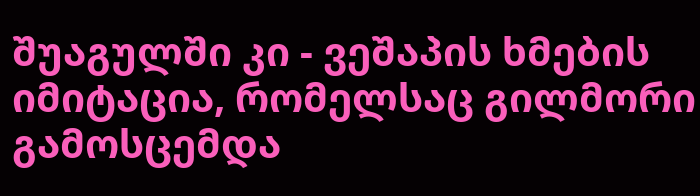შუაგულში კი - ვეშაპის ხმების იმიტაცია, რომელსაც გილმორი გამოსცემდა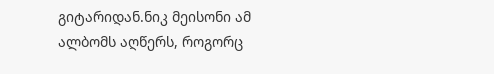გიტარიდან.ნიკ მეისონი ამ ალბომს აღწერს, როგორც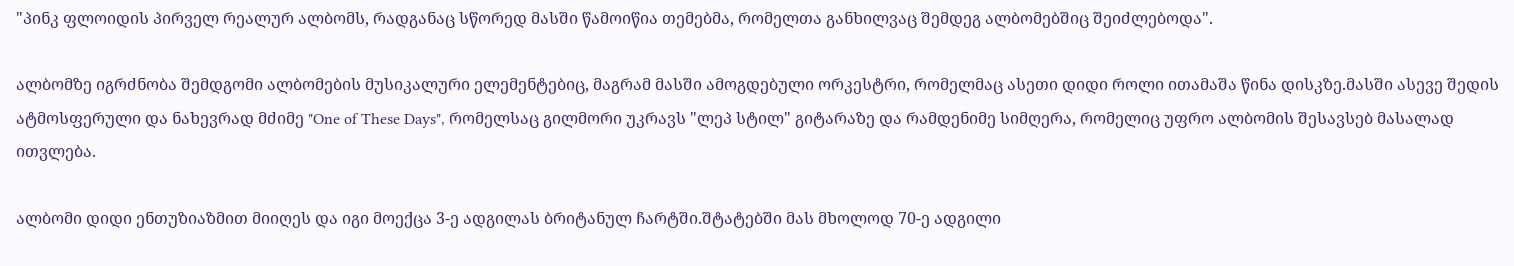"პინკ ფლოიდის პირველ რეალურ ალბომს, რადგანაც სწორედ მასში წამოიწია თემებმა, რომელთა განხილვაც შემდეგ ალბომებშიც შეიძლებოდა".

ალბომზე იგრძნობა შემდგომი ალბომების მუსიკალური ელემენტებიც, მაგრამ მასში ამოგდებული ორკესტრი, რომელმაც ასეთი დიდი როლი ითამაშა წინა დისკზე.მასში ასევე შედის ატმოსფერული და ნახევრად მძიმე "One of These Days", რომელსაც გილმორი უკრავს "ლეპ სტილ" გიტარაზე და რამდენიმე სიმღერა, რომელიც უფრო ალბომის შესავსებ მასალად ითვლება.

ალბომი დიდი ენთუზიაზმით მიიღეს და იგი მოექცა 3-ე ადგილას ბრიტანულ ჩარტში.შტატებში მას მხოლოდ 70-ე ადგილი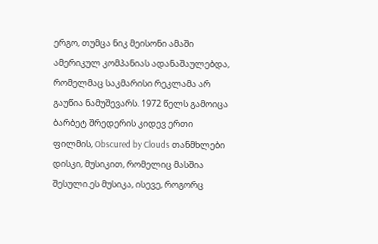ერგო, თუმცა ნიკ მეისონი ამაში ამერიკულ კომპანიას ადანაშაულებდა, რომელმაც საკმარისი რეკლამა არ გაუწია ნამუშევარს. 1972 წელს გამოიცა ბარბეტ შრედერის კიდევ ერთი ფილმის, Obscured by Clouds თანმხლები დისკი, მუსიკით, რომელიც მასშია შესული.ეს მუსიკა, ისევე, როგორც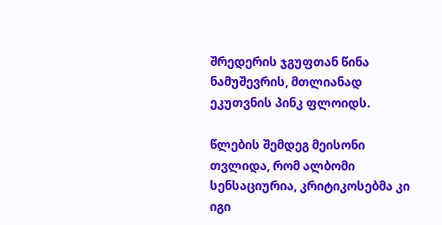შრედერის ჯგუფთან წინა ნამუშევრის, მთლიანად ეკუთვნის პინკ ფლოიდს.

წლების შემდეგ მეისონი თვლიდა, რომ ალბომი სენსაციურია, კრიტიკოსებმა კი იგი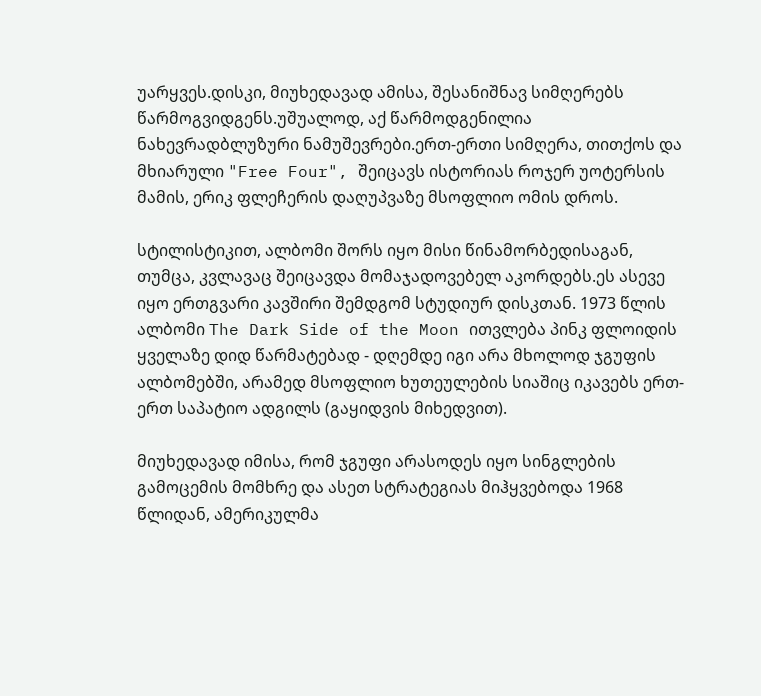უარყვეს.დისკი, მიუხედავად ამისა, შესანიშნავ სიმღერებს წარმოგვიდგენს.უშუალოდ, აქ წარმოდგენილია ნახევრადბლუზური ნამუშევრები.ერთ-ერთი სიმღერა, თითქოს და მხიარული "Free Four", შეიცავს ისტორიას როჯერ უოტერსის მამის, ერიკ ფლეჩერის დაღუპვაზე მსოფლიო ომის დროს.

სტილისტიკით, ალბომი შორს იყო მისი წინამორბედისაგან, თუმცა, კვლავაც შეიცავდა მომაჯადოვებელ აკორდებს.ეს ასევე იყო ერთგვარი კავშირი შემდგომ სტუდიურ დისკთან. 1973 წლის ალბომი The Dark Side of the Moon ითვლება პინკ ფლოიდის ყველაზე დიდ წარმატებად - დღემდე იგი არა მხოლოდ ჯგუფის ალბომებში, არამედ მსოფლიო ხუთეულების სიაშიც იკავებს ერთ-ერთ საპატიო ადგილს (გაყიდვის მიხედვით).

მიუხედავად იმისა, რომ ჯგუფი არასოდეს იყო სინგლების გამოცემის მომხრე და ასეთ სტრატეგიას მიჰყვებოდა 1968 წლიდან, ამერიკულმა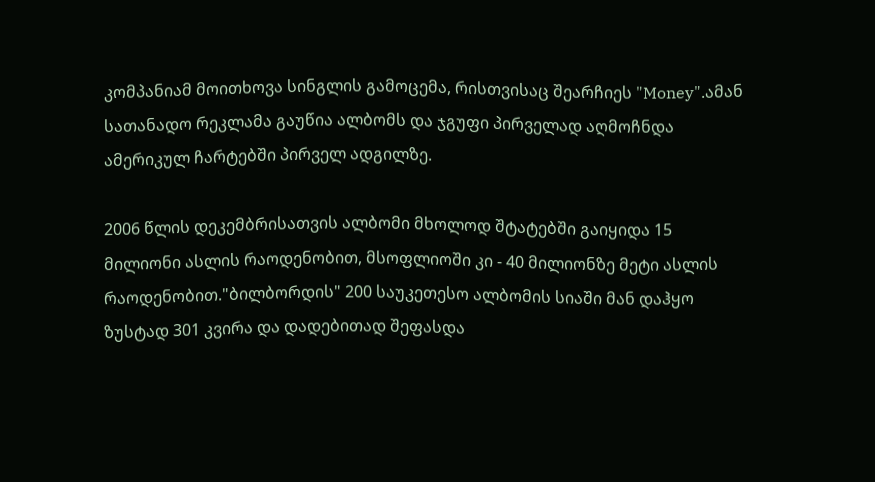კომპანიამ მოითხოვა სინგლის გამოცემა, რისთვისაც შეარჩიეს "Money".ამან სათანადო რეკლამა გაუწია ალბომს და ჯგუფი პირველად აღმოჩნდა ამერიკულ ჩარტებში პირველ ადგილზე.

2006 წლის დეკემბრისათვის ალბომი მხოლოდ შტატებში გაიყიდა 15 მილიონი ასლის რაოდენობით, მსოფლიოში კი - 40 მილიონზე მეტი ასლის რაოდენობით."ბილბორდის" 200 საუკეთესო ალბომის სიაში მან დაჰყო ზუსტად 301 კვირა და დადებითად შეფასდა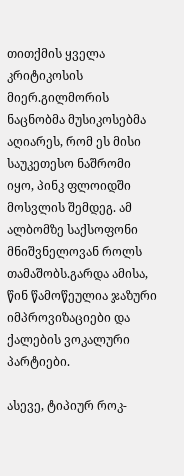თითქმის ყველა კრიტიკოსის მიერ.გილმორის ნაცნობმა მუსიკოსებმა აღიარეს, რომ ეს მისი საუკეთესო ნაშრომი იყო, პინკ ფლოიდში მოსვლის შემდეგ. ამ ალბომზე საქსოფონი მნიშვნელოვან როლს თამაშობს.გარდა ამისა, წინ წამოწეულია ჯაზური იმპროვიზაციები და ქალების ვოკალური პარტიები.

ასევე, ტიპიურ როკ-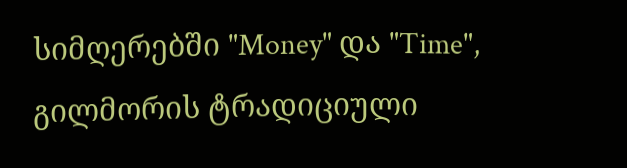სიმღერებში "Money" და "Time", გილმორის ტრადიციული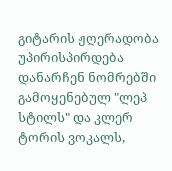გიტარის ჟღერადობა უპირისპირდება დანარჩენ ნომრებში გამოყენებულ "ლეპ სტილს" და კლერ ტორის ვოკალს,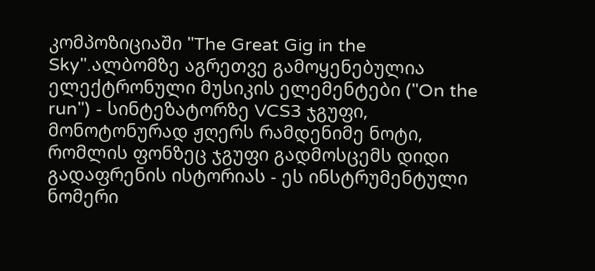კომპოზიციაში "The Great Gig in the Sky".ალბომზე აგრეთვე გამოყენებულია ელექტრონული მუსიკის ელემენტები ("On the run") - სინტეზატორზე VCS3 ჯგუფი, მონოტონურად ჟღერს რამდენიმე ნოტი, რომლის ფონზეც ჯგუფი გადმოსცემს დიდი გადაფრენის ისტორიას - ეს ინსტრუმენტული ნომერი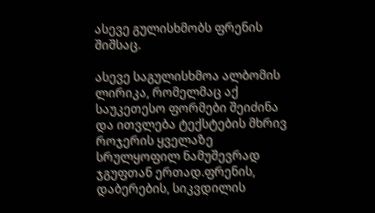ასევე გულისხმობს ფრენის შიშსაც.

ასევე საგულისხმოა ალბომის ლირიკა, რომელმაც აქ საუკეთესო ფორმები შეიძინა და ითვლება ტექსტების მხრივ როჯერის ყველაზე სრულყოფილ ნამუშევრად ჯგუფთან ერთად.ფრენის, დაბერების, სიკვდილის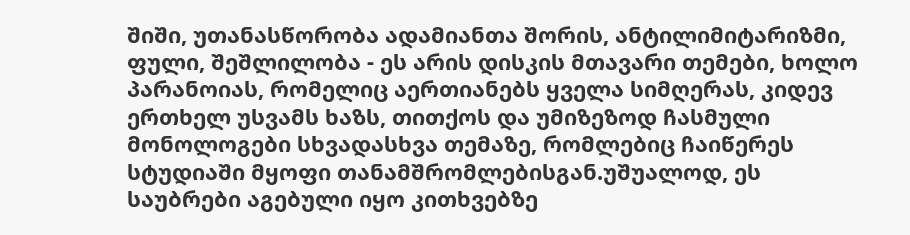შიში, უთანასწორობა ადამიანთა შორის, ანტილიმიტარიზმი, ფული, შეშლილობა - ეს არის დისკის მთავარი თემები, ხოლო პარანოიას, რომელიც აერთიანებს ყველა სიმღერას, კიდევ ერთხელ უსვამს ხაზს, თითქოს და უმიზეზოდ ჩასმული მონოლოგები სხვადასხვა თემაზე, რომლებიც ჩაიწერეს სტუდიაში მყოფი თანამშრომლებისგან.უშუალოდ, ეს საუბრები აგებული იყო კითხვებზე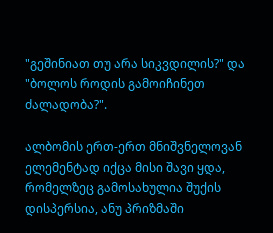"გეშინიათ თუ არა სიკვდილის?" და "ბოლოს როდის გამოიჩინეთ ძალადობა?".

ალბომის ერთ-ერთ მნიშვნელოვან ელემენტად იქცა მისი შავი ყდა, რომელზეც გამოსახულია შუქის დისპერსია, ანუ პრიზმაში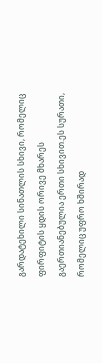გარდატეხილი სინათლის სხივი, რომელიც ფირფიტის ყდის ორივე მხარეს გაერთიანებულია ერთი სხივით.ეს სურათი, რომელიც უფრო ხშირად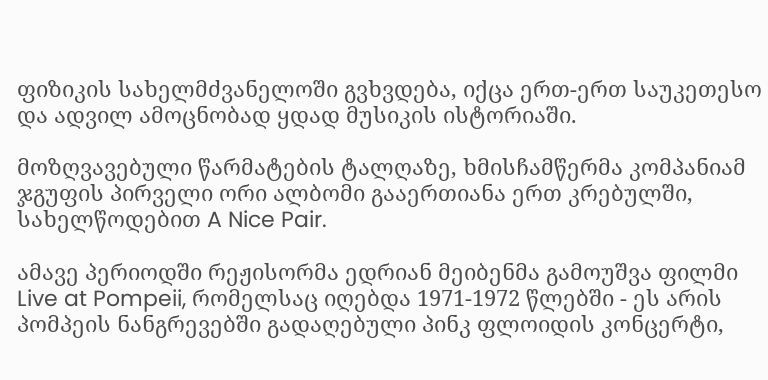ფიზიკის სახელმძვანელოში გვხვდება, იქცა ერთ-ერთ საუკეთესო და ადვილ ამოცნობად ყდად მუსიკის ისტორიაში.

მოზღვავებული წარმატების ტალღაზე, ხმისჩამწერმა კომპანიამ ჯგუფის პირველი ორი ალბომი გააერთიანა ერთ კრებულში, სახელწოდებით A Nice Pair.

ამავე პერიოდში რეჟისორმა ედრიან მეიბენმა გამოუშვა ფილმი Live at Pompeii, რომელსაც იღებდა 1971-1972 წლებში - ეს არის პომპეის ნანგრევებში გადაღებული პინკ ფლოიდის კონცერტი,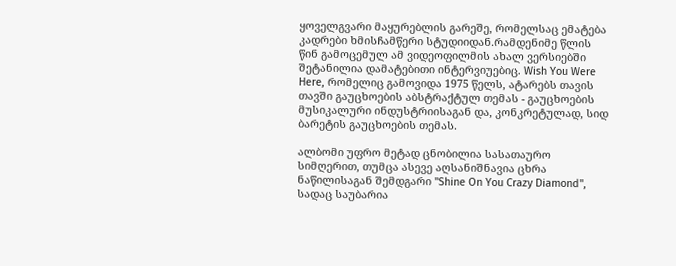ყოველგვარი მაყურებლის გარეშე, რომელსაც ემატება კადრები ხმისჩამწერი სტუდიიდან.რამდენიმე წლის წინ გამოცემულ ამ ვიდეოფილმის ახალ ვერსიებში შეტანილია დამატებითი ინტერვიუებიც. Wish You Were Here, რომელიც გამოვიდა 1975 წელს, ატარებს თავის თავში გაუცხოების აბსტრაქტულ თემას - გაუცხოების მუსიკალური ინდუსტრიისაგან და, კონკრეტულად, სიდ ბარეტის გაუცხოების თემას.

ალბომი უფრო მეტად ცნობილია სასათაურო სიმღერით, თუმცა ასევე აღსანიშნავია ცხრა ნაწილისაგან შემდგარი "Shine On You Crazy Diamond", სადაც საუბარია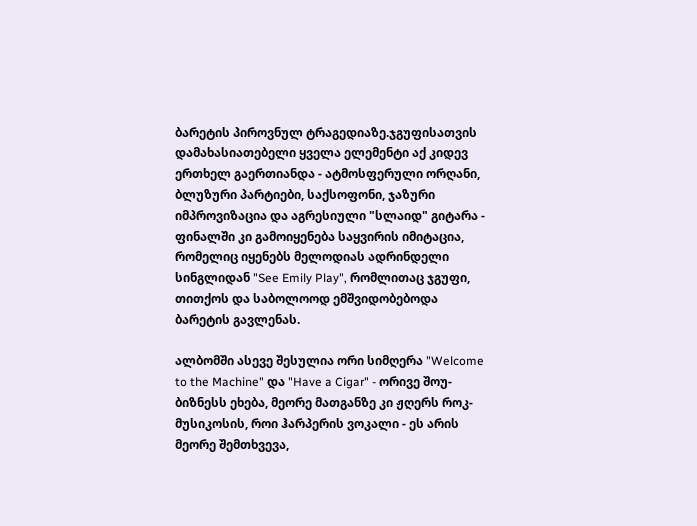ბარეტის პიროვნულ ტრაგედიაზე.ჯგუფისათვის დამახასიათებელი ყველა ელემენტი აქ კიდევ ერთხელ გაერთიანდა - ატმოსფერული ორღანი, ბლუზური პარტიები, საქსოფონი, ჯაზური იმპროვიზაცია და აგრესიული "სლაიდ" გიტარა - ფინალში კი გამოიყენება საყვირის იმიტაცია, რომელიც იყენებს მელოდიას ადრინდელი სინგლიდან "See Emily Play", რომლითაც ჯგუფი, თითქოს და საბოლოოდ ემშვიდობებოდა ბარეტის გავლენას.

ალბომში ასევე შესულია ორი სიმღერა "Welcome to the Machine" და "Have a Cigar" - ორივე შოუ-ბიზნესს ეხება, მეორე მათგანზე კი ჟღერს როკ-მუსიკოსის, როი ჰარპერის ვოკალი - ეს არის მეორე შემთხვევა,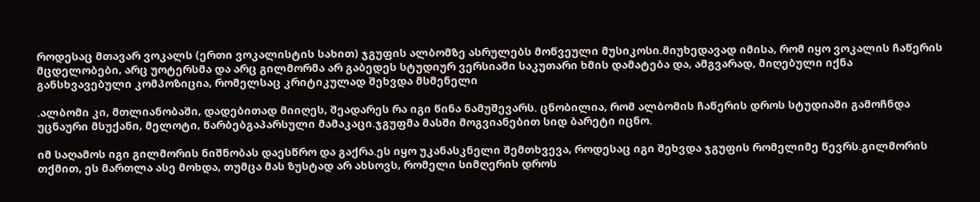როდესაც მთავარ ვოკალს (ერთი ვოკალისტის სახით) ჯგუფის ალბომზე ასრულებს მოწვეული მუსიკოსი.მიუხედავად იმისა, რომ იყო ვოკალის ჩაწერის მცდელობები, არც უოტერსმა და არც გილმორმა არ გაბედეს სტუდიურ ვერსიაში საკუთარი ხმის დამატება და, ამგვარად, მიღებული იქნა განსხვავებული კომპოზიცია, რომელსაც კრიტიკულად შეხვდა მსმენელი

.ალბომი კი, მთლიანობაში, დადებითად მიიღეს, შეადარეს რა იგი წინა ნამუშევარს. ცნობილია, რომ ალბომის ჩაწერის დროს სტუდიაში გამოჩნდა უცნაური მსუქანი, მელოტი, წარბებგაპარსული მამაკაცი.ჯგუფმა მასში მოგვიანებით სიდ ბარეტი იცნო.

იმ საღამოს იგი გილმორის ნიშნობას დაესწრო და გაქრა.ეს იყო უკანასკნელი შემთხვევა, როდესაც იგი შეხვდა ჯგუფის რომელიმე წევრს.გილმორის თქმით, ეს მართლა ასე მოხდა, თუმცა მას ზუსტად არ ახსოვს, რომელი სიმღერის დროს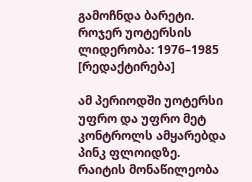გამოჩნდა ბარეტი.
როჯერ უოტერსის ლიდერობა: 1976–1985 [რედაქტირება]

ამ პერიოდში უოტერსი უფრო და უფრო მეტ კონტროლს ამყარებდა პინკ ფლოიდზე. რაიტის მონაწილეობა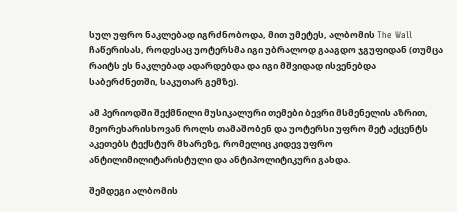სულ უფრო ნაკლებად იგრძნობოდა, მით უმეტეს, ალბომის The Wall ჩაწერისას, როდესაც უოტერსმა იგი უბრალოდ გააგდო ჯგუფიდან (თუმცა რაიტს ეს ნაკლებად ადარდებდა და იგი მშვიდად ისვენებდა საბერძნეთში, საკუთარ გემზე).

ამ პერიოდში შექმნილი მუსიკალური თემები ბევრი მსმენელის აზრით, მეორეხარისხოვან როლს თამაშობენ და უოტერსი უფრო მეტ აქცენტს აკეთებს ტექსტურ მხარეზე, რომელიც კიდევ უფრო ანტილიმილიტარისტული და ანტიპოლიტიკური გახდა.

შემდეგი ალბომის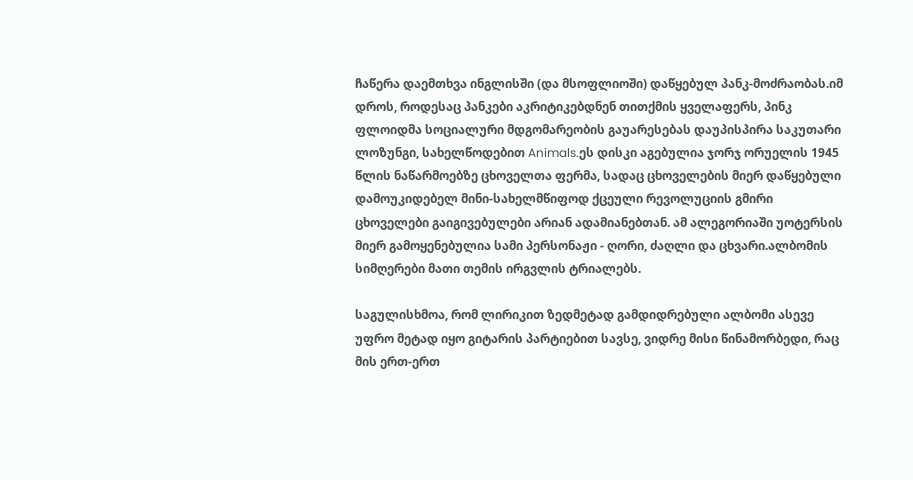ჩაწერა დაემთხვა ინგლისში (და მსოფლიოში) დაწყებულ პანკ-მოძრაობას.იმ დროს, როდესაც პანკები აკრიტიკებდნენ თითქმის ყველაფერს, პინკ ფლოიდმა სოციალური მდგომარეობის გაუარესებას დაუპისპირა საკუთარი ლოზუნგი, სახელწოდებით Animals.ეს დისკი აგებულია ჯორჯ ორუელის 1945 წლის ნაწარმოებზე ცხოველთა ფერმა, სადაც ცხოველების მიერ დაწყებული დამოუკიდებელ მინი-სახელმწიფოდ ქცეული რევოლუციის გმირი ცხოველები გაიგივებულები არიან ადამიანებთან. ამ ალეგორიაში უოტერსის მიერ გამოყენებულია სამი პერსონაჟი - ღორი, ძაღლი და ცხვარი.ალბომის სიმღერები მათი თემის ირგვლის ტრიალებს.

საგულისხმოა, რომ ლირიკით ზედმეტად გამდიდრებული ალბომი ასევე უფრო მეტად იყო გიტარის პარტიებით სავსე, ვიდრე მისი წინამორბედი, რაც მის ერთ-ერთ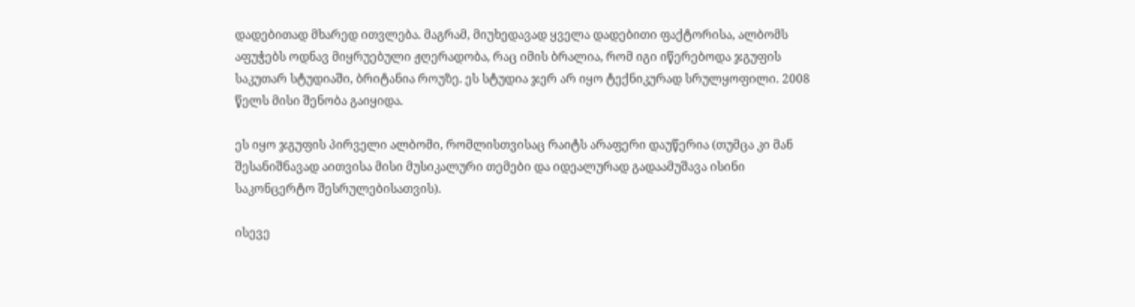დადებითად მხარედ ითვლება. მაგრამ, მიუხედავად ყველა დადებითი ფაქტორისა, ალბომს აფუჭებს ოდნავ მიყრუებული ჟღერადობა, რაც იმის ბრალია, რომ იგი იწერებოდა ჯგუფის საკუთარ სტუდიაში, ბრიტანია როუზე. ეს სტუდია ჯერ არ იყო ტექნიკურად სრულყოფილი. 2008 წელს მისი შენობა გაიყიდა.

ეს იყო ჯგუფის პირველი ალბომი, რომლისთვისაც რაიტს არაფერი დაუწერია (თუმცა კი მან შესანიშნავად აითვისა მისი მუსიკალური თემები და იდეალურად გადაამუშავა ისინი საკონცერტო შესრულებისათვის).

ისევე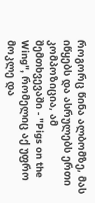როგორც წინა ალბომზე, მას იწყებს და ასრულებს ერთი კომპოზიცია, ამ შემთხვევაში - "Pigs on the Wing", რომელიც აქ უფრო მოკლე და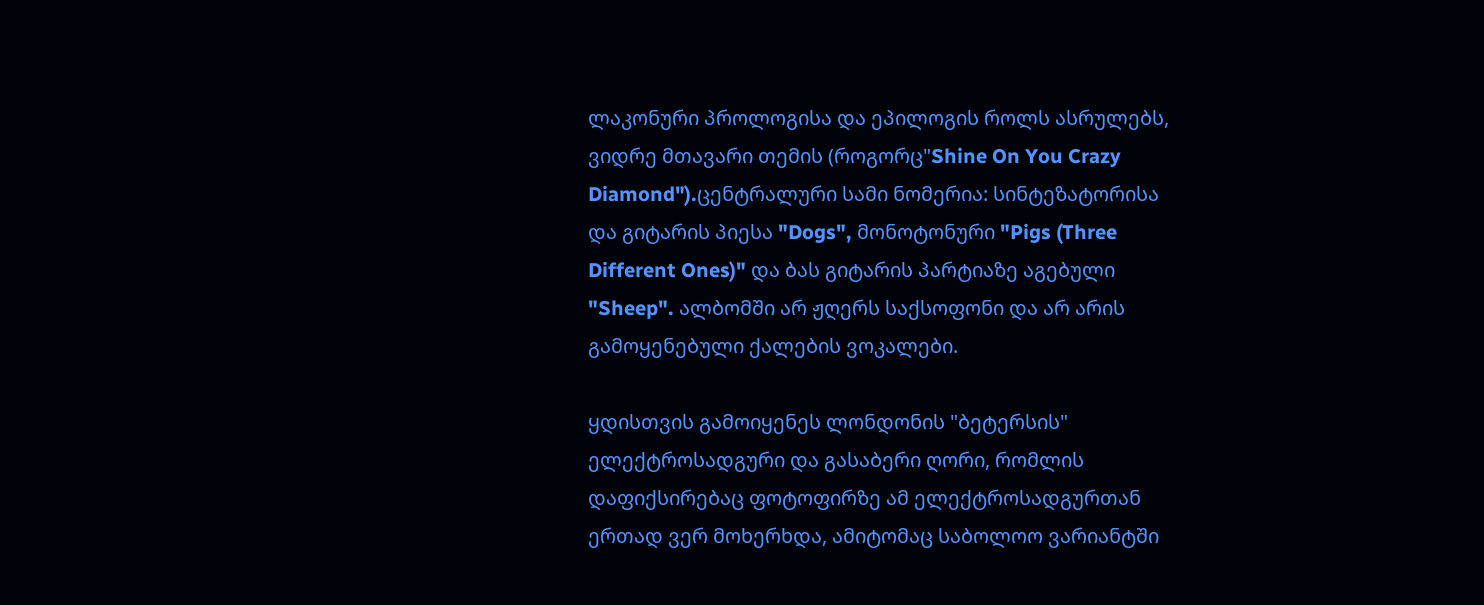ლაკონური პროლოგისა და ეპილოგის როლს ასრულებს, ვიდრე მთავარი თემის (როგორც"Shine On You Crazy Diamond").ცენტრალური სამი ნომერია: სინტეზატორისა და გიტარის პიესა "Dogs", მონოტონური "Pigs (Three Different Ones)" და ბას გიტარის პარტიაზე აგებული "Sheep". ალბომში არ ჟღერს საქსოფონი და არ არის გამოყენებული ქალების ვოკალები.

ყდისთვის გამოიყენეს ლონდონის "ბეტერსის" ელექტროსადგური და გასაბერი ღორი, რომლის დაფიქსირებაც ფოტოფირზე ამ ელექტროსადგურთან ერთად ვერ მოხერხდა, ამიტომაც საბოლოო ვარიანტში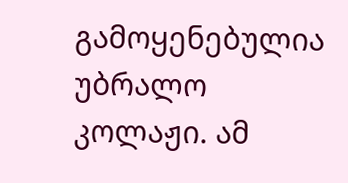გამოყენებულია უბრალო კოლაჟი. ამ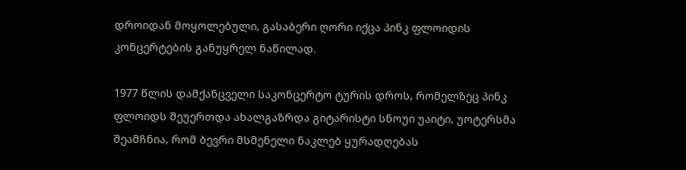დროიდან მოყოლებული, გასაბერი ღორი იქცა პინკ ფლოიდის კონცერტების განუყრელ ნაწილად.

1977 წლის დამქანცველი საკონცერტო ტურის დროს, რომელზეც პინკ ფლოიდს შეუერთდა ახალგაზრდა გიტარისტი სნოუი უაიტი, უოტერსმა შეამჩნია, რომ ბევრი მსმენელი ნაკლებ ყურადღებას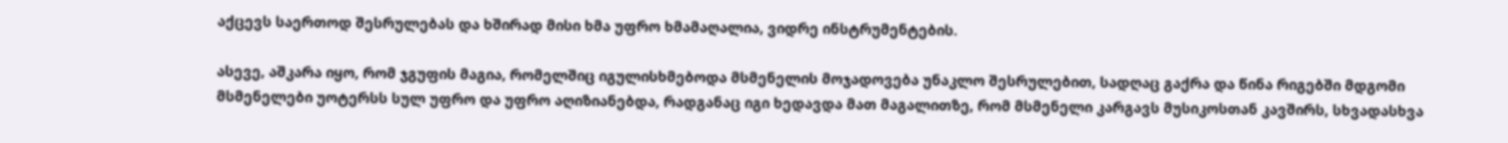აქცევს საერთოდ შესრულებას და ხშირად მისი ხმა უფრო ხმამაღალია, ვიდრე ინსტრუმენტების.

ასევე, აშკარა იყო, რომ ჯგუფის მაგია, რომელშიც იგულისხმებოდა მსმენელის მოჯადოვება უნაკლო შესრულებით, სადღაც გაქრა და წინა რიგებში მდგომი მსმენელები უოტერსს სულ უფრო და უფრო აღიზიანებდა, რადგანაც იგი ხედავდა მათ მაგალითზე, რომ მსმენელი კარგავს მუსიკოსთან კავშირს, სხვადასხვა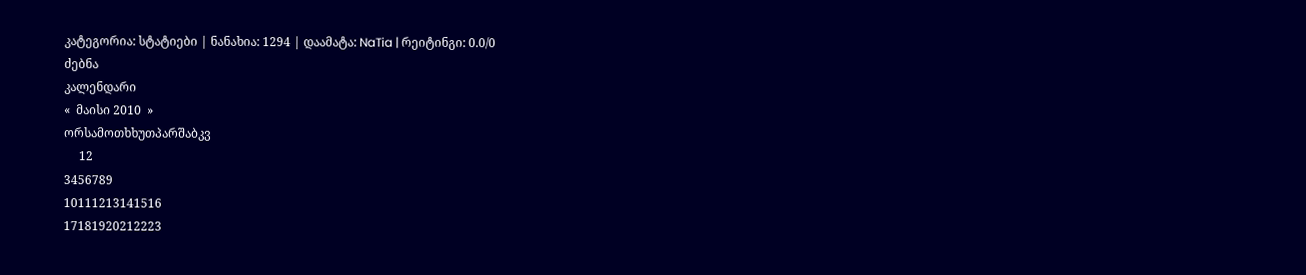კატეგორია: სტატიები | ნანახია: 1294 | დაამატა: NaTia | რეიტინგი: 0.0/0
ძებნა
კალენდარი
«  მაისი 2010  »
ორსამოთხხუთპარშაბკვ
     12
3456789
10111213141516
17181920212223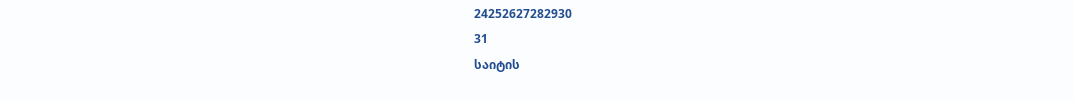24252627282930
31
საიტის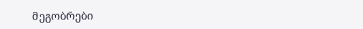მეგობრები